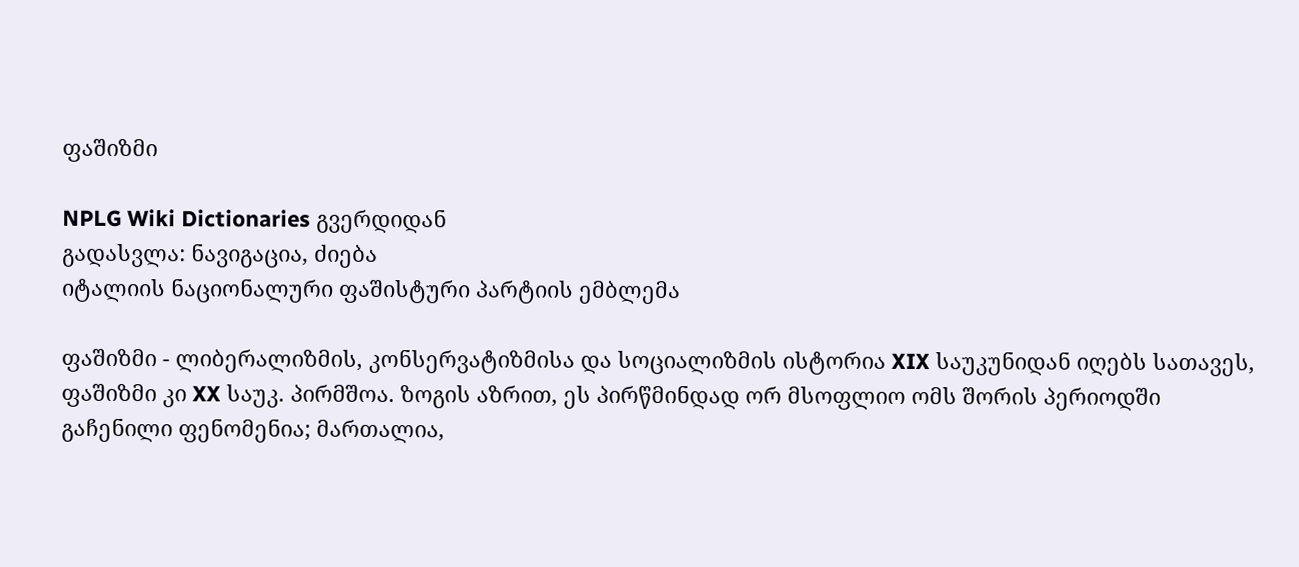ფაშიზმი

NPLG Wiki Dictionaries გვერდიდან
გადასვლა: ნავიგაცია, ძიება
იტალიის ნაციონალური ფაშისტური პარტიის ემბლემა

ფაშიზმი - ლიბერალიზმის, კონსერვატიზმისა და სოციალიზმის ისტორია XIX საუკუნიდან იღებს სათავეს, ფაშიზმი კი XX საუკ. პირმშოა. ზოგის აზრით, ეს პირწმინდად ორ მსოფლიო ომს შორის პერიოდში გაჩენილი ფენომენია; მართალია,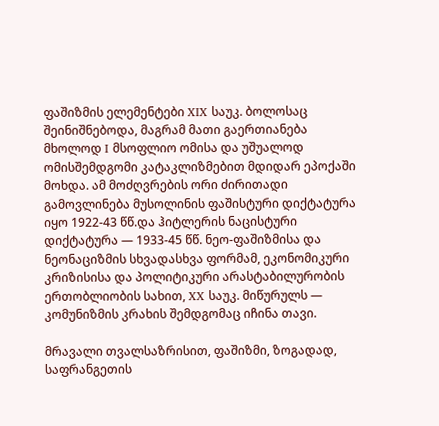ფაშიზმის ელემენტები XIX საუკ. ბოლოსაც შეინიშნებოდა, მაგრამ მათი გაერთიანება მხოლოდ I მსოფლიო ომისა და უშუალოდ ომისშემდგომი კატაკლიზმებით მდიდარ ეპოქაში მოხდა. ამ მოძღვრების ორი ძირითადი გამოვლინება მუსოლინის ფაშისტური დიქტატურა იყო 1922-43 წწ.და ჰიტლერის ნაცისტური დიქტატურა — 1933-45 წწ. ნეო-ფაშიზმისა და ნეონაციზმის სხვადასხვა ფორმამ, ეკონომიკური კრიზისისა და პოლიტიკური არასტაბილურობის ერთობლიობის სახით, XX საუკ. მიწურულს — კომუნიზმის კრახის შემდგომაც იჩინა თავი.

მრავალი თვალსაზრისით, ფაშიზმი, ზოგადად, საფრანგეთის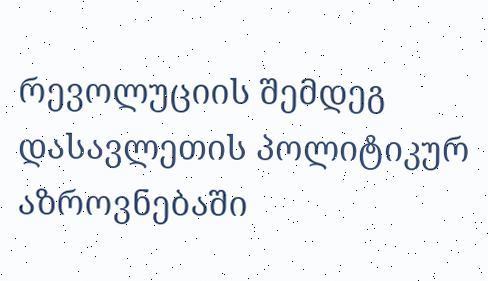რევოლუციის შემდეგ დასავლეთის პოლიტიკურ აზროვნებაში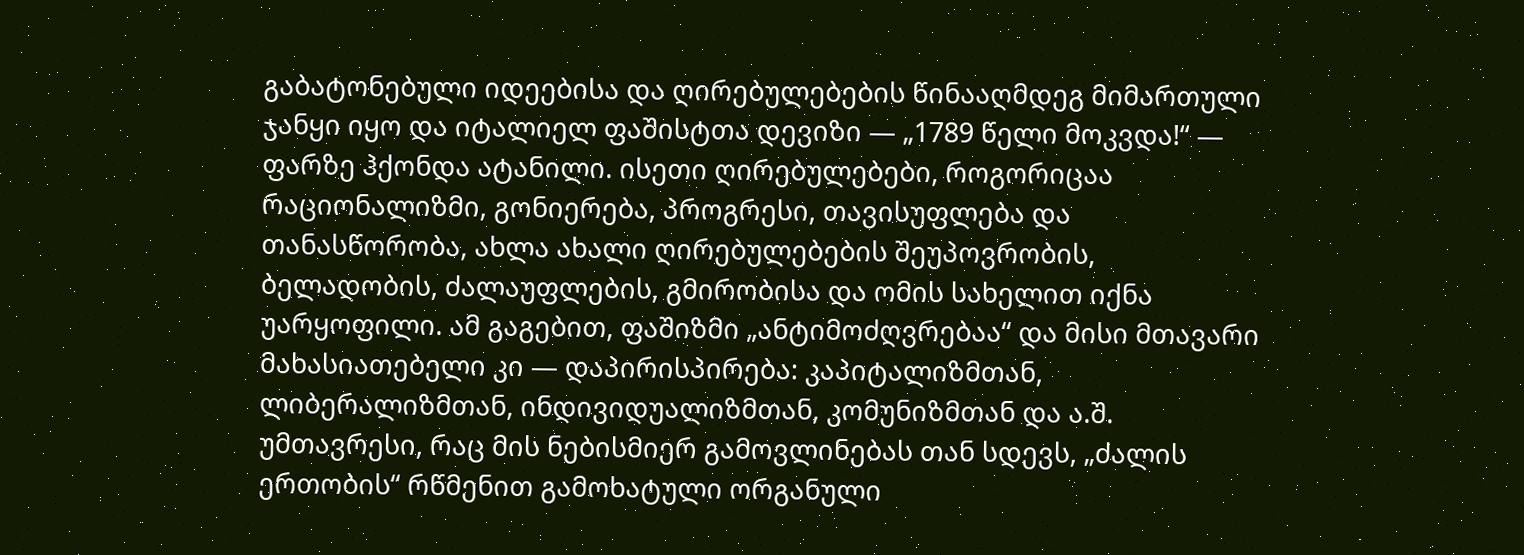გაბატონებული იდეებისა და ღირებულებების წინააღმდეგ მიმართული ჯანყი იყო და იტალიელ ფაშისტთა დევიზი ― „1789 წელი მოკვდა!“ — ფარზე ჰქონდა ატანილი. ისეთი ღირებულებები, როგორიცაა რაციონალიზმი, გონიერება, პროგრესი, თავისუფლება და თანასწორობა, ახლა ახალი ღირებულებების შეუპოვრობის, ბელადობის, ძალაუფლების, გმირობისა და ომის სახელით იქნა უარყოფილი. ამ გაგებით, ფაშიზმი „ანტიმოძღვრებაა“ და მისი მთავარი მახასიათებელი კი — დაპირისპირება: კაპიტალიზმთან, ლიბერალიზმთან, ინდივიდუალიზმთან, კომუნიზმთან და ა.შ. უმთავრესი, რაც მის ნებისმიერ გამოვლინებას თან სდევს, „ძალის ერთობის“ რწმენით გამოხატული ორგანული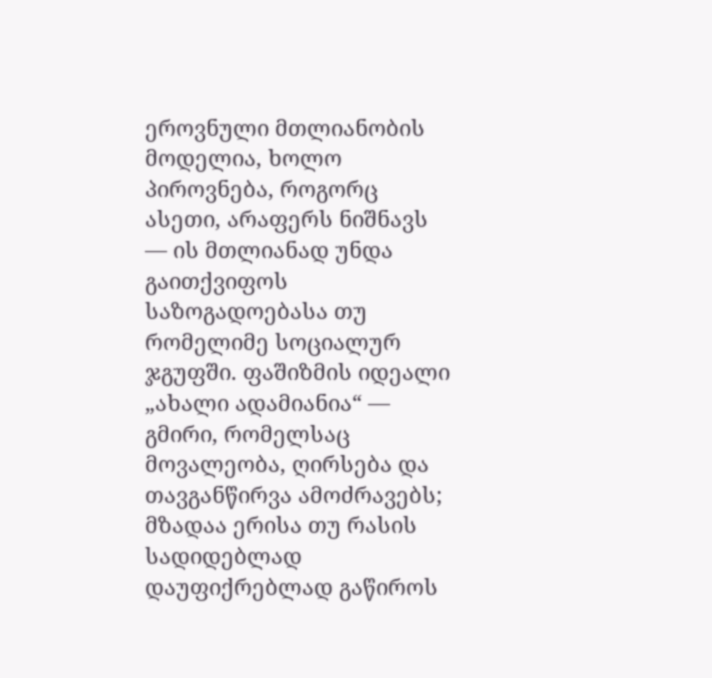ეროვნული მთლიანობის მოდელია, ხოლო პიროვნება, როგორც ასეთი, არაფერს ნიშნავს ― ის მთლიანად უნდა გაითქვიფოს საზოგადოებასა თუ რომელიმე სოციალურ ჯგუფში. ფაშიზმის იდეალი „ახალი ადამიანია“ — გმირი, რომელსაც მოვალეობა, ღირსება და თავგანწირვა ამოძრავებს; მზადაა ერისა თუ რასის სადიდებლად დაუფიქრებლად გაწიროს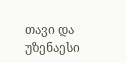თავი და უზენაესი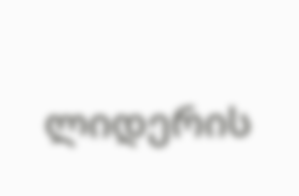ლიდერის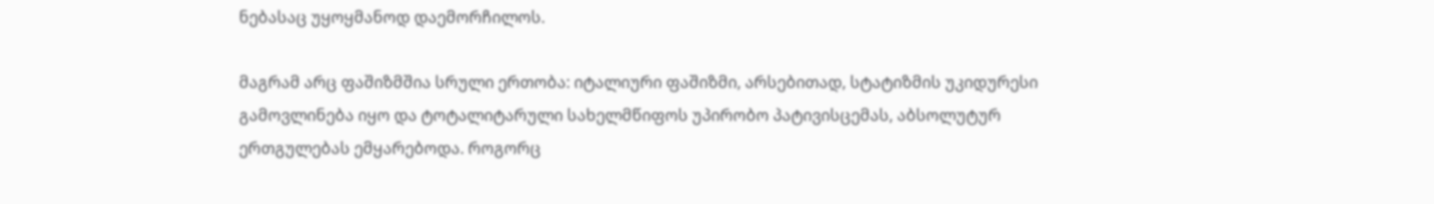ნებასაც უყოყმანოდ დაემორჩილოს.

მაგრამ არც ფაშიზმშია სრული ერთობა: იტალიური ფაშიზმი, არსებითად, სტატიზმის უკიდურესი გამოვლინება იყო და ტოტალიტარული სახელმწიფოს უპირობო პატივისცემას, აბსოლუტურ ერთგულებას ემყარებოდა. როგორც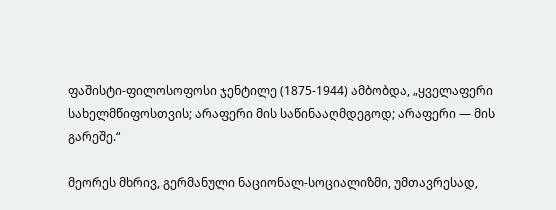ფაშისტი-ფილოსოფოსი ჯენტილე (1875-1944) ამბობდა, „ყველაფერი სახელმწიფოსთვის; არაფერი მის საწინააღმდეგოდ; არაფერი — მის გარეშე.“

მეორეს მხრივ, გერმანული ნაციონალ-სოციალიზმი, უმთავრესად,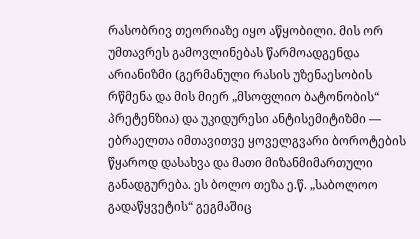რასობრივ თეორიაზე იყო აწყობილი. მის ორ უმთავრეს გამოვლინებას წარმოადგენდა არიანიზმი (გერმანული რასის უზენაესობის რწმენა და მის მიერ „მსოფლიო ბატონობის“ პრეტენზია) და უკიდურესი ანტისემიტიზმი — ებრაელთა იმთავითვე ყოველგვარი ბოროტების წყაროდ დასახვა და მათი მიზანმიმართული განადგურება. ეს ბოლო თეზა ე.წ. „საბოლოო გადაწყვეტის“ გეგმაშიც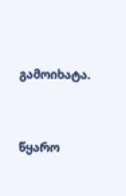გამოიხატა.


წყარო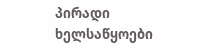პირადი ხელსაწყოები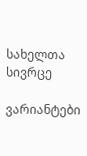სახელთა სივრცე

ვარიანტები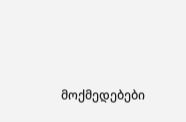მოქმედებები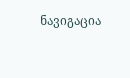ნავიგაცია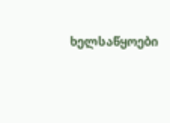ხელსაწყოები